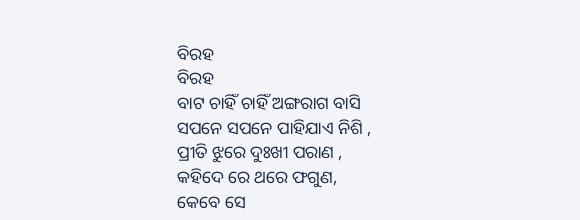ବିରହ
ବିରହ
ବାଟ ଚାହିଁ ଚାହିଁ ଅଙ୍ଗରାଗ ବାସି
ସପନେ ସପନେ ପାହିଯାଏ ନିଶି ,
ପ୍ରୀତି ଝୁରେ ଦୁଃଖୀ ପରାଣ ,
କହିଦେ ରେ ଥରେ ଫଗୁଣ,
କେବେ ସେ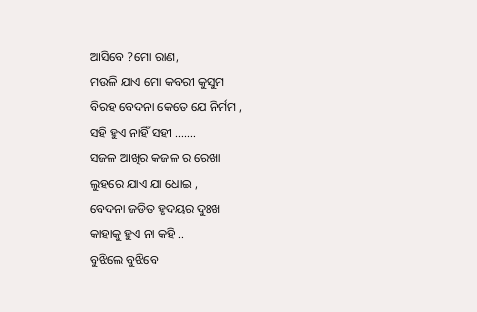ଆସିବେ ?ମୋ ରାଣ,
ମଉଳି ଯାଏ ମୋ କବରୀ କୁସୁମ
ବିରହ ବେଦନା କେତେ ଯେ ନିର୍ମମ ,
ସହି ହୁଏ ନାହିଁ ସହୀ …….
ସଜଳ ଆଖିର କଜଳ ର ରେଖା
ଲୁହରେ ଯାଏ ଯା ଧୋଇ ,
ବେଦନା ଜଡିତ ହୃଦୟର ଦୁଃଖ
କାହାକୁ ହୁଏ ନା କହି ..
ବୁଝିଲେ ବୁଝିବେ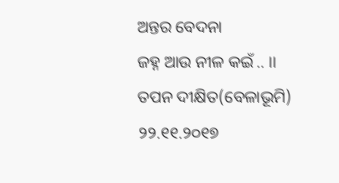ଅନ୍ତର ବେଦନା
ଜହ୍ନ ଆଉ ନୀଳ କଇଁ .. ।।
ତପନ ଦୀକ୍ଷିତ(ବେଳାଭୂମି) ୨୨.୧୧.୨୦୧୭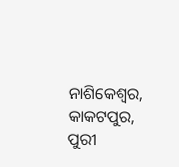ନାଶିକେଶ୍ୱର, କାକଟପୁର, ପୁରୀ